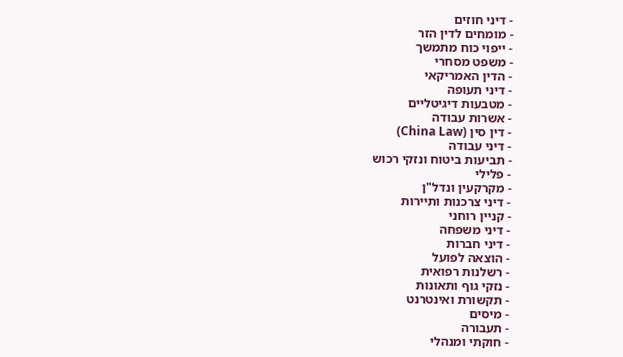- דיני חוזים
- מומחים לדין הזר
- ייפוי כוח מתמשך
- משפט מסחרי
- הדין האמריקאי
- דיני תעופה
- מטבעות דיגיטליים
- אשרות עבודה
- דין סין (China Law)
- דיני עבודה
- תביעות ביטוח ונזקי רכוש
- פלילי
- מקרקעין ונדל"ן
- דיני צרכנות ותיירות
- קניין רוחני
- דיני משפחה
- דיני חברות
- הוצאה לפועל
- רשלנות רפואית
- נזקי גוף ותאונות
- תקשורת ואינטרנט
- מיסים
- תעבורה
- חוקתי ומנהלי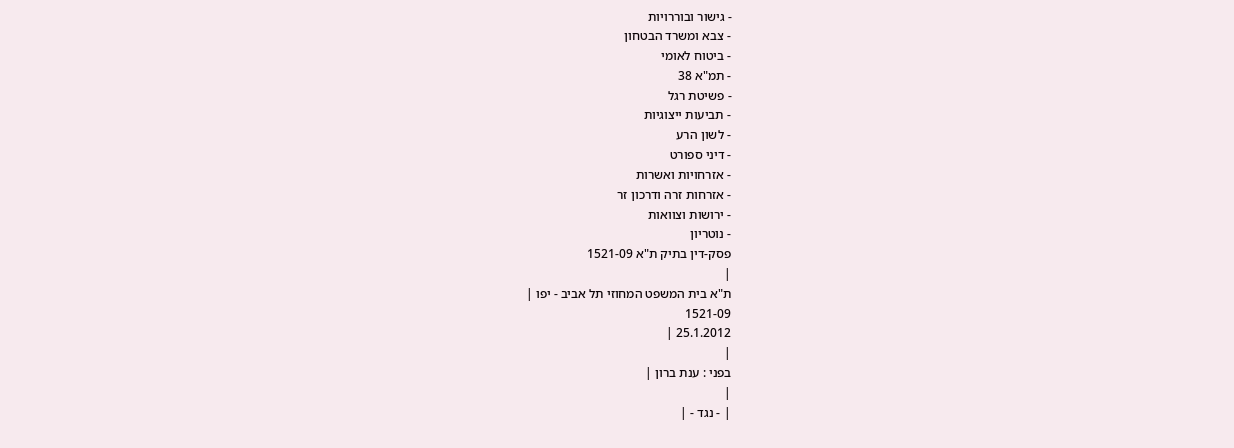- גישור ובוררויות
- צבא ומשרד הבטחון
- ביטוח לאומי
- תמ"א 38
- פשיטת רגל
- תביעות ייצוגיות
- לשון הרע
- דיני ספורט
- אזרחויות ואשרות
- אזרחות זרה ודרכון זר
- ירושות וצוואות
- נוטריון
פסק-דין בתיק ת"א 1521-09
|
ת"א בית המשפט המחוזי תל אביב - יפו |
1521-09
25.1.2012 |
|
בפני : ענת ברון |
|
| - נגד - |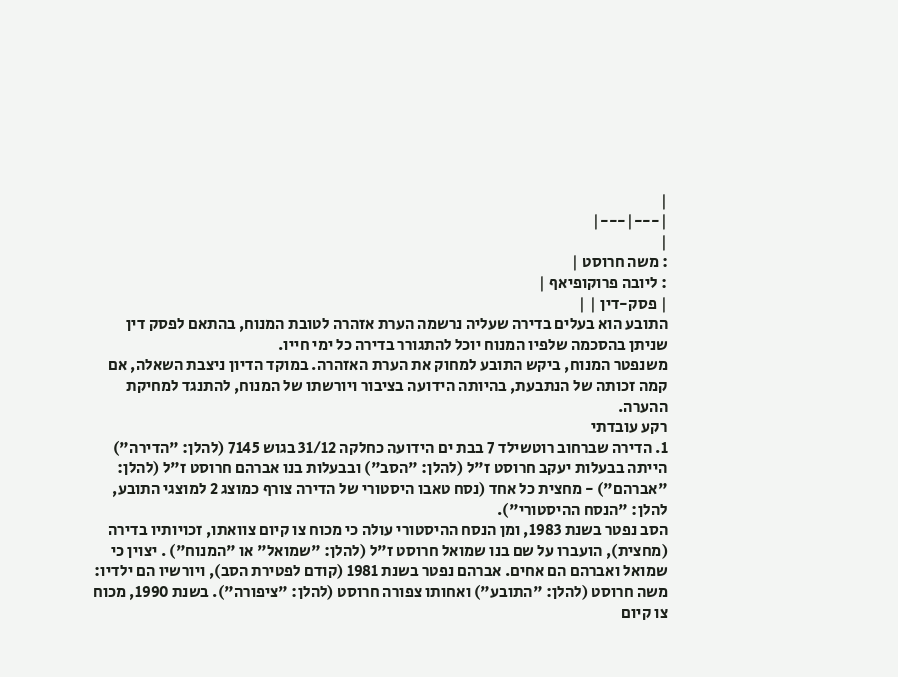|
|---|---|
|
: משה חרוסט |
: ליובה פרוקופיאף |
| פסק-דין | |
התובע הוא בעלים בדירה שעליה נרשמה הערת אזהרה לטובת המנוח, בהתאם לפסק דין שניתן בהסכמה שלפיו המנוח יוכל להתגורר בדירה כל ימי חייו.
משנפטר המנוח, ביקש התובע למחוק את הערת האזהרה. במוקד הדיון ניצבת השאלה, אם קמה זכותה של הנתבעת, בהיותה הידועה בציבור ויורשתו של המנוח, להתנגד למחיקת ההערה.
רקע עובדתי
1. הדירה שברחוב רוטשילד 7 בבת ים הידועה כחלקה 31/12 בגוש 7145 (להלן: "הדירה") הייתה בבעלות יעקב חרוסט ז"ל (להלן: "הסב") ובבעלות בנו אברהם חרוסט ז"ל (להלן: "אברהם") - מחצית כל אחד (נסח טאבו היסטורי של הדירה צורף כמוצג 2 למוצגי התובע, להלן: "הנסח ההיסטורי").
הסב נפטר בשנת 1983, ומן הנסח ההיסטורי עולה כי מכוח צו קיום צוואתו, זכויותיו בדירה (מחצית), הועברו על שם בנו שמואל חרוסט ז"ל (להלן: "שמואל" או "המנוח") . יצוין כי שמואל ואברהם הם אחים. אברהם נפטר בשנת 1981 (קודם לפטירת הסב), ויורשיו הם ילדיו: משה חרוסט (להלן: "התובע") ואחותו צפורה חרוסט (להלן: "ציפורה"). בשנת 1990, מכוח צו קיום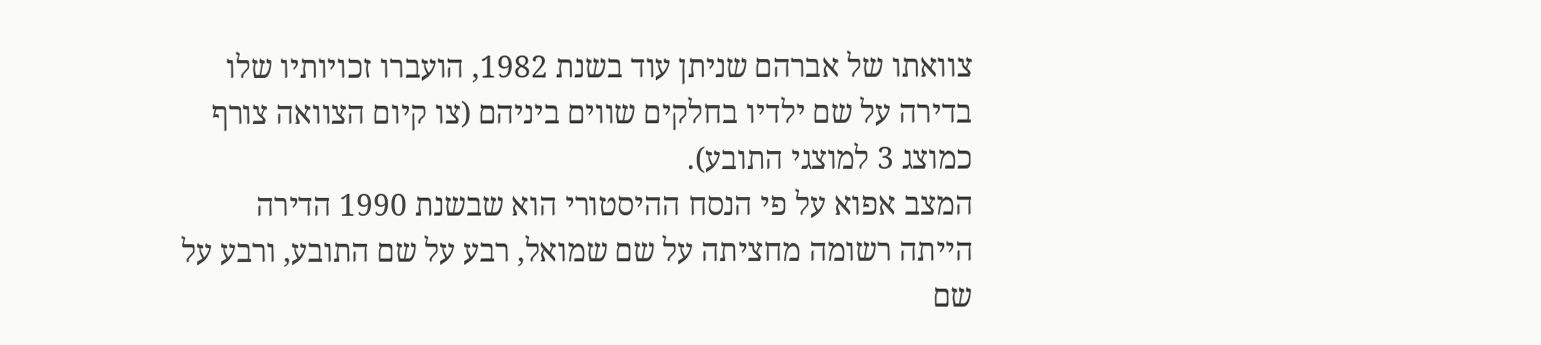צוואתו של אברהם שניתן עוד בשנת 1982, הועברו זכויותיו שלו בדירה על שם ילדיו בחלקים שווים ביניהם (צו קיום הצוואה צורף כמוצג 3 למוצגי התובע).
המצב אפוא על פי הנסח ההיסטורי הוא שבשנת 1990 הדירה הייתה רשומה מחציתה על שם שמואל, רבע על שם התובע, ורבע על שם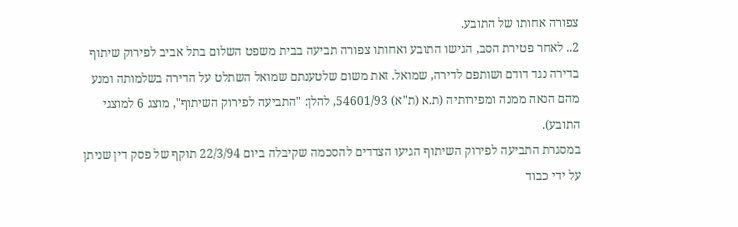צפורה אחותו של התובע.
2.. לאחר פטירת הסב, הגישו התובע ואחותו צפורה תביעה בבית משפט השלום בתל אביב לפירוק שיתוף בדירה נגד דודם ושותפם לדירה, שמואל. זאת משום שלטענתם שמואל השתלט על הדירה בשלמותה ומנע מהם הנאה ממנה ומפירותיה (ת.א (ת"א) 54601/93, להלן: "התביעה לפירוק השיתוף", מוצג 6 למוצגי התובע).
במסגרת התביעה לפירוק השיתוף הגיעו הצדדים להסכמה שקיבלה ביום 22/3/94 תוקף של פסק דין שניתן על ידי כבוד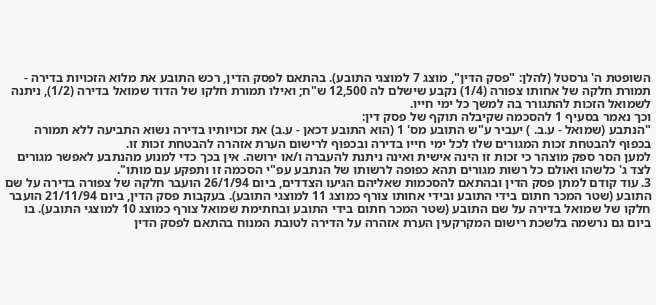השופטת ה' גרסטל (להלן: "פסק הדין", מוצג 7 למוצגי התובע). בהתאם לפסק הדין, רכש התובע את מלוא הזכויות בדירה - תמורת חלקה של אחותו צפורה (1/4) נקבע שישלם לה 12,500 ש"ח; ואילו תמורת חלקו של הדוד שמואל בדירה (1/2), ניתנה לשמואל הזכות להתגורר בה למשך כל ימי חייו.
וכך נאמר בסעיף 1 להסכמה שקיבלה תוקף של פסק דין:
"הנתבע (שמואל - ע.ב. ) יעביר ע"ש התובע מס' 1 (הוא התובע דכאן - ע.ב) את זכויותיו בדירה נשוא התביעה ללא תמורה בכפוף להבטחת זכות המגורים שלו לכל ימי חייו בדירה ובכפוף לרישום הערת אזהרה להבטחת זכות זו.
למען הסר ספק מוצהר כי זכות זו הינה אישית ואינה ניתנת להעברה ו/או ירושה. אין בכך כדי למנוע מהנתבע לאפשר מגורים לצד ג' כלשהו ואולם כל רשות מגורים תהא כפופה לרשותו של הנתבע עפ"י הסכמה זו ותפקע עם מותו".
3. עוד קודם למתן פסק הדין ובהתאם להסכמות שאליהם הגיעו הצדדים, ביום 26/1/94 הועבר חלקה של צפורה בדירה על שם התובע (שטר המכר חתום בידי התובע ובידי אחותו צורף כמוצג 11 למוצגי התובע). בעקבות פסק הדין, ביום 21/11/94 הועבר חלקו של שמואל בדירה על שם התובע (שטר המכר חתום בידי התובע ובחתימת שמואל צורף כמוצג 10 למוצגי התובע). בו ביום גם נרשמה בלשכת רישום המקרקעין הערת אזהרה על הדירה לטובת המנוח בהתאם לפסק הדין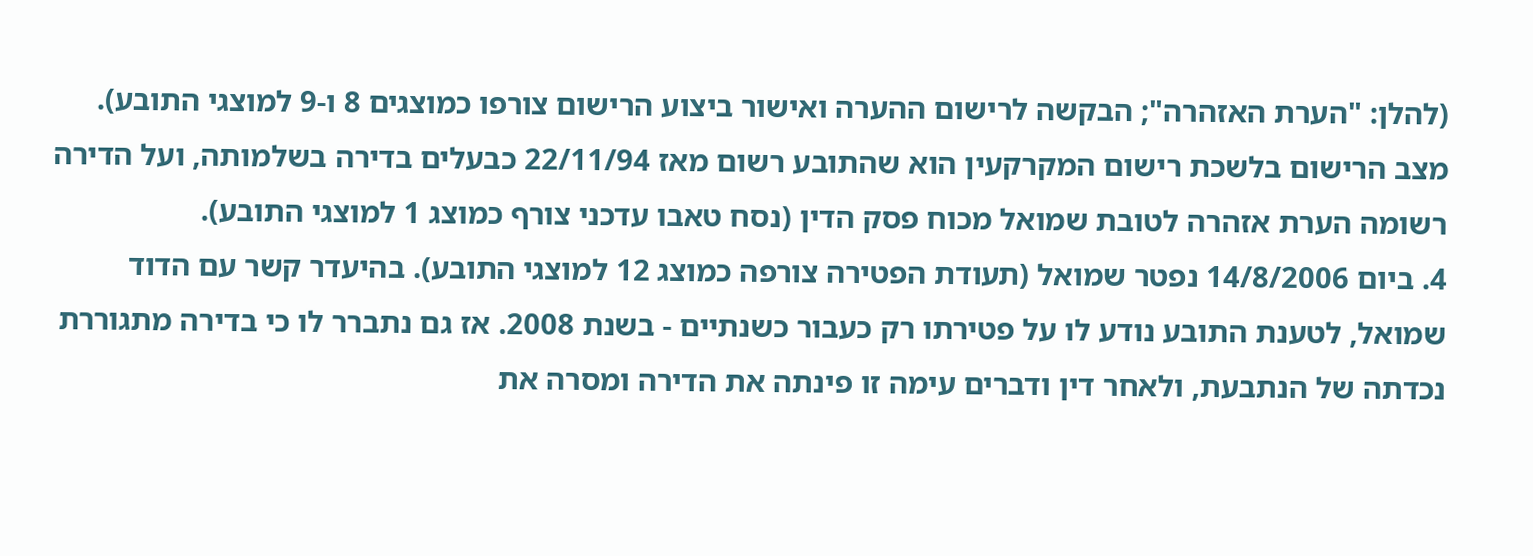(להלן: "הערת האזהרה"; הבקשה לרישום ההערה ואישור ביצוע הרישום צורפו כמוצגים 8 ו-9 למוצגי התובע).
מצב הרישום בלשכת רישום המקרקעין הוא שהתובע רשום מאז 22/11/94 כבעלים בדירה בשלמותה, ועל הדירה רשומה הערת אזהרה לטובת שמואל מכוח פסק הדין (נסח טאבו עדכני צורף כמוצג 1 למוצגי התובע).
4. ביום 14/8/2006 נפטר שמואל (תעודת הפטירה צורפה כמוצג 12 למוצגי התובע). בהיעדר קשר עם הדוד שמואל, לטענת התובע נודע לו על פטירתו רק כעבור כשנתיים - בשנת 2008. אז גם נתברר לו כי בדירה מתגוררת נכדתה של הנתבעת, ולאחר דין ודברים עימה זו פינתה את הדירה ומסרה את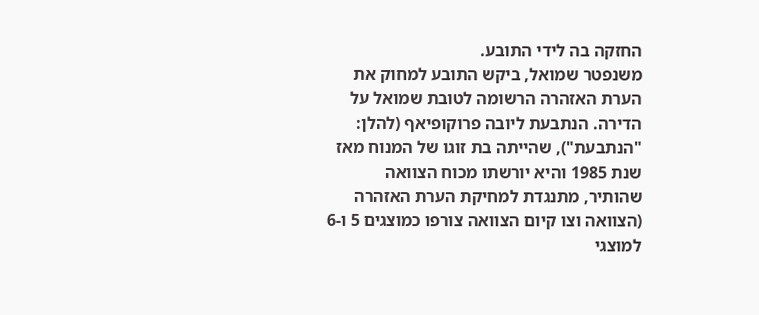החזקה בה לידי התובע.
משנפטר שמואל, ביקש התובע למחוק את הערת האזהרה הרשומה לטובת שמואל על הדירה. הנתבעת ליובה פרוקופיאף (להלן: "הנתבעת"), שהייתה בת זוגו של המנוח מאז שנת 1985 והיא יורשתו מכוח הצוואה שהותיר, מתנגדת למחיקת הערת האזהרה (הצוואה וצו קיום הצוואה צורפו כמוצגים 5 ו-6 למוצגי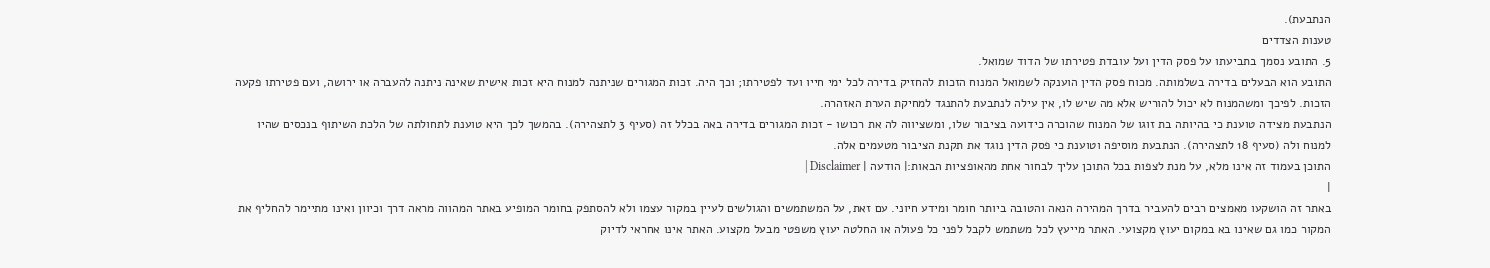הנתבעת).
טענות הצדדים
5. התובע נסמך בתביעתו על פסק הדין ועל עובדת פטירתו של הדוד שמואל.
התובע הוא הבעלים בדירה בשלמותה. מכוח פסק הדין הוענקה לשמואל המנוח הזכות להחזיק בדירה לכל ימי חייו ועד לפטירתו; וכך היה. זכות המגורים שניתנה למנוח היא זכות אישית שאינה ניתנה להעברה או ירושה, ועם פטירתו פקעה הזכות. לפיכך ומשהמנוח לא יכול להוריש אלא מה שיש לו, אין עילה לנתבעת להתנגד למחיקת הערת האזהרה.
הנתבעת מצידה טוענת כי בהיותה בת זוגו של המנוח שהוכרה כידועה בציבור שלו, ומשציווה לה את רכושו - זכות המגורים בדירה באה בכלל זה (סעיף 3 לתצהירה). בהמשך לכך היא טוענת לתחולתה של הלכת השיתוף בנכסים שהיו למנוח ולה (סעיף 18 לתצהירה). הנתבעת מוסיפה וטוענת כי פסק הדין נוגד את תקנת הציבור מטעמים אלה.
התוכן בעמוד זה אינו מלא, על מנת לצפות בכל התוכן עליך לבחור אחת מהאופציות הבאות:| הודעה | Disclaimer |
|
באתר זה הושקעו מאמצים רבים להעביר בדרך המהירה הנאה והטובה ביותר חומר ומידע חיוני. עם זאת, על המשתמשים והגולשים לעיין במקור עצמו ולא להסתפק בחומר המופיע באתר המהווה מראה דרך וכיוון ואינו מתיימר להחליף את המקור כמו גם שאינו בא במקום יעוץ מקצועי. האתר מייעץ לכל משתמש לקבל לפני כל פעולה או החלטה יעוץ משפטי מבעל מקצוע. האתר אינו אחראי לדיוק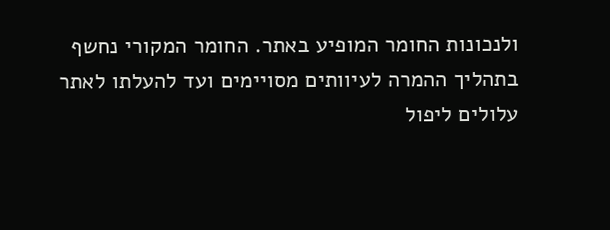ולנכונות החומר המופיע באתר. החומר המקורי נחשף בתהליך ההמרה לעיוותים מסויימים ועד להעלתו לאתר עלולים ליפול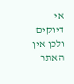אי דיוקים ולכן אין האתר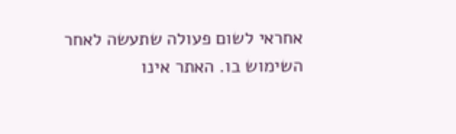אחראי לשום פעולה שתעשה לאחר השימוש בו. האתר אינו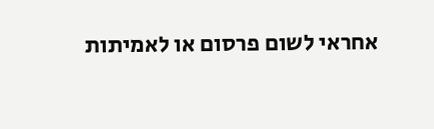אחראי לשום פרסום או לאמיתות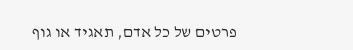פרטים של כל אדם, תאגיד או גוף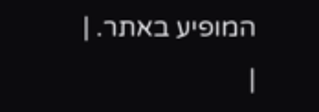המופיע באתר. |
|